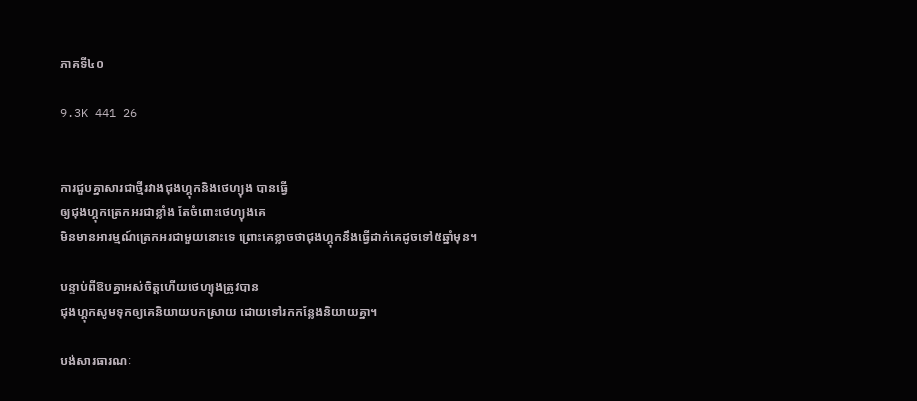ភាគទី៤០

9.3K 441 26


ការជួបគ្នាសារជាថ្មីរវាងជុងហ្គុកនិងថេហ្យុង បានធ្វើ
ឲ្យជុងហ្គុកត្រេកអរជាខ្លាំង តែចំពោះថេហ្យុងគេ
មិនមានអារម្មណ៍ត្រេកអរជាមួយនោះទេ ព្រោះគេខ្លាចថាជុងហ្គុកនឹងធ្វើដាក់គេដូចទៅ៥ឆ្នាំមុន។

បន្ទាប់ពីឱបគ្នាអស់ចិត្តហើយថេហ្យុងត្រូវបាន
ជុងហ្គុកសូមទុកឲ្យគេនិយាយបកស្រាយ ដោយទៅរកកន្លែងនិយាយគ្នា។

បង់សារធារណៈ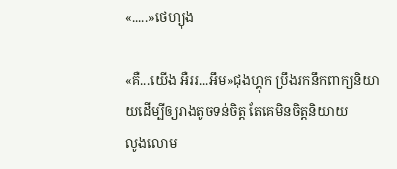«.....»ថេហ្យុង

«គឺ...យើង អឺររ...អឹម»ជុងហ្គុក ប្រឹងរកនឹកពាក្យនិយាយដើម្បីឲ្យរាងតូចទន់ចិត្ត តែគេមិនចិត្តនិយាយ
លូងលោម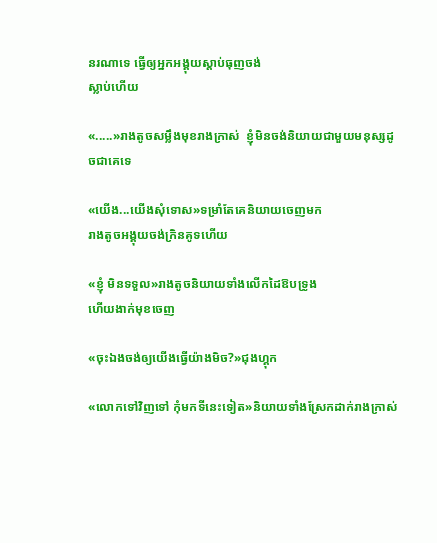នរណាទេ ធ្វើឲ្យអ្នកអង្គុយស្តាប់ធុញចង់
ស្លាប់ហើយ

«.....»រាងតូចសម្លឹងមុខរាងក្រាស់  ខ្ញុំមិនចង់និយាយជាមួយមនុស្សដូចជាគេទេ

«យើង...យើងសុំទោស»ទម្រាំតែគេនិយាយចេញមក
រាងតូចអង្គុយចង់ក្រិនគូទហើយ

«ខ្ញុំ មិនទទួល»រាងតូចនិយាយទាំងលើកដៃឱបទ្រូង
ហើយងាក់មុខចេញ

«ចុះឯងចង់ឲ្យយើងធ្វើយ៉ាងមិច?»ជុងហ្គុក

«លោកទៅវិញទៅ កុំមកទីនេះទៀត»និយាយទាំងស្រែកដាក់រាងក្រាស់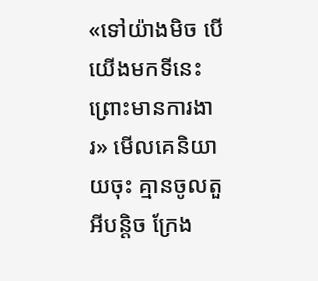«ទៅយ៉ាងមិច បើយើងមកទីនេះព្រោះមានការងារ» មើលគេនិយាយចុះ គ្មានចូលតួអីបន្តិច ក្រែង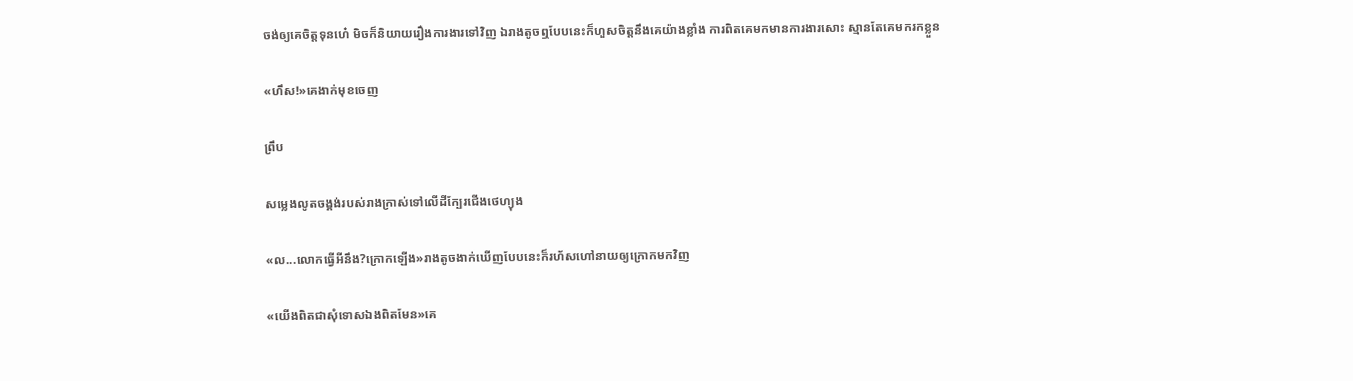ចង់ឲ្យគេចិត្តទុនហេ៎ មិចក៏និយាយរឿងការងារទៅវិញ ឯរាងតូចឮបែបនេះក៏ហួសចិត្តនឹងគេយ៉ាងខ្លាំង ការពិតគេមកមានការងារសោះ ស្មានតែគេមករកខ្លួន

«ហឹស!»គេងាក់មុខចេញ

ព្រឹប

សម្លេងលូតចង្គង់របស់រាងក្រាស់ទៅលើដីក្បែរជើងថេហ្យុង

«ល...លោកធ្វើអីនឹង?ក្រោកឡើង»រាងតូចងាក់ឃើញបែបនេះក៏រហ័សហៅនាយឲ្យក្រោកមកវិញ

«យើងពិតជាសុំទោសឯងពិតមែន»គេ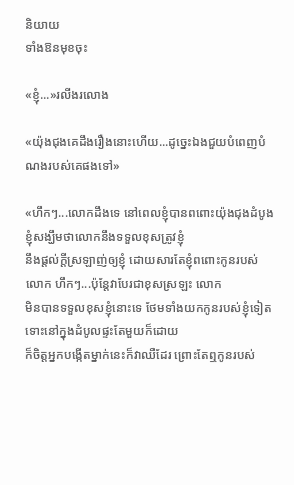និយាយ
ទាំងឱនមុខចុះ

«ខ្ញុំ...»រលីងរលោង

«យ៉ុងជុងគេដឹងរឿងនោះហើយ...ដូច្នេះឯងជួយបំពេញបំណងរបស់គេផងទៅ»

«ហឹកៗ...លោកដឹងទេ នៅពេលខ្ញុំបានពពោះយ៉ុងជុងដំបូង ខ្ញុំសង្ឃឹមថាលោកនឹងទទួលខុសត្រូវខ្ញុំ
នឹងផ្តល់ក្តីស្រឡាញ់ឲ្យខ្ញុំ ដោយសារតែខ្ញុំពពោះកូនរបស់លោក ហឹកៗ...ប៉ុន្តែវាបែរជាខុសស្រឡះ លោក
មិនបានទទួលខុសខ្ញុំនោះទេ ថែមទាំងយកកូនរបស់ខ្ញុំទៀត ទោះនៅក្នុងដំបូលផ្ទះតែមួយក៏ដោយ
ក៏ចិត្តអ្នកបង្កើតម្នាក់នេះក៏វាឈឺដែរ ព្រោះតែឮកូនរបស់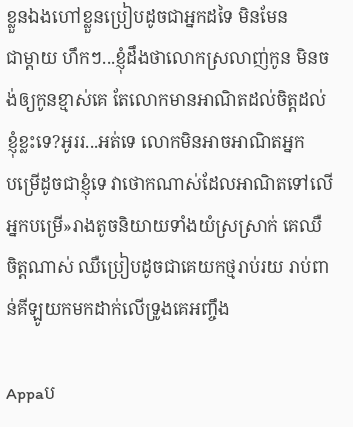ខ្លួនឯងហៅខ្លួនប្រៀបដូចជាអ្នកដទៃ មិនមែន
ជាម្តាយ ហឹកៗ...ខ្ញុំដឹងថាលោកស្រលាញ់កូន មិនចង់ឲ្យកូនខ្មាស់គេ តែលោកមានអាណិតដល់ចិត្តដល់ខ្ញុំខ្លះទេ?អូររ...អត់ទេ លោកមិនអាចអាណិតអ្នក
បម្រើដូចជាខ្ញុំទេ វាថោកណាស់ដែលអាណិតទៅលើអ្នកបម្រើ»រាងតូចនិយាយទាំងយំស្រស្រាក់ គេឈឺ
ចិត្តណាស់ ឈឺប្រៀបដូចជាគេយកថ្មរាប់រយ រាប់ពាន់គីឡូយកមកដាក់លើទ្រូងគេអញ្ចឹង

Appaប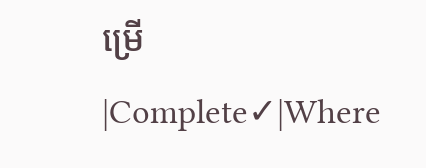ម្រើ  |Complete✓|Where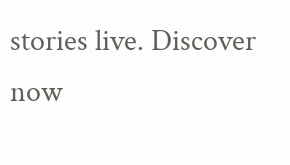stories live. Discover now